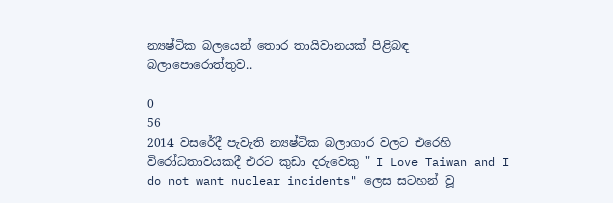න්‍යෂ්ටික බලයෙන් තොර තායිවානයක් පිළිබඳ බලාපොරොත්තුව..

0
56
2014 වසරේදී පැවැති න්‍යෂ්ටික බලාගාර වලට එරෙහි විරෝධතාවයකදී එරට කුඩා දරුවෙකු " I Love Taiwan and I do not want nuclear incidents" ලෙස සටහන් වූ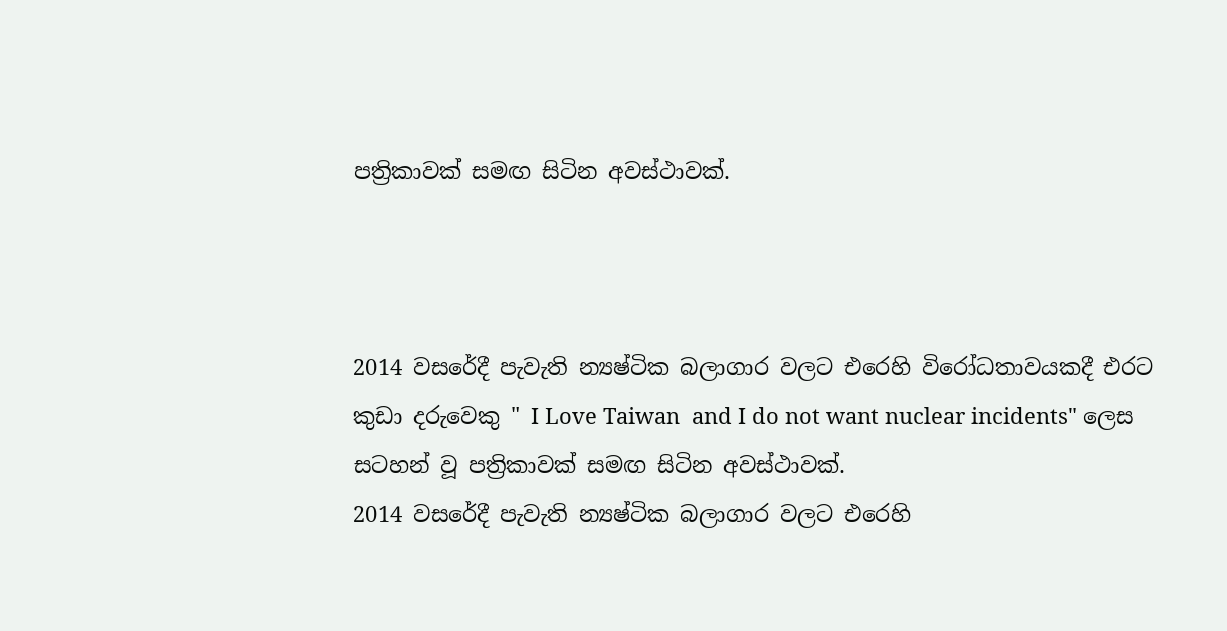පත්‍රිකාවක් සමඟ සිටින අවස්ථාවක්.



2014 වසරේදී පැවැති න්‍යෂ්ටික බලාගාර වලට එරෙහි විරෝධතාවයකදී එරට කුඩා දරුවෙකු " I Love Taiwan  and I do not want nuclear incidents" ලෙස සටහන් වූ පත්‍රිකාවක් සමඟ සිටින අවස්ථාවක්.
2014 වසරේදී පැවැති න්‍යෂ්ටික බලාගාර වලට එරෙහි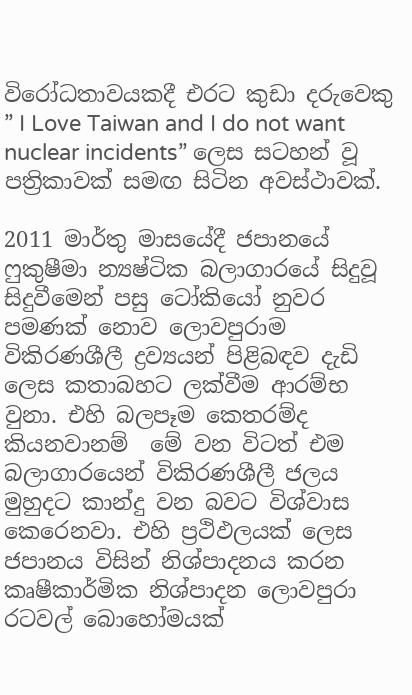විරෝධතාවයකදී එරට කුඩා දරුවෙකු ” I Love Taiwan and I do not want nuclear incidents” ලෙස සටහන් වූ පත්‍රිකාවක් සමඟ සිටින අවස්ථාවක්.

2011 මාර්තු මාසයේදී ජපානයේ ෆුකුෂීමා න්‍යෂ්ටික බලාගාරයේ සිදුවූ සිදුවීමෙන් පසු ටෝකියෝ නුවර පමණක් නොව ලොවපුරාම විකිරණශීලී ද්‍රව්‍යයන් පිළිබඳව දැඩි ලෙස කතාබහට ලක්වීම ආරම්භ වුනා. එහි බලපෑම කෙතරම්ද කියනවානම්  මේ වන විටත් එම බලාගාරයෙන් විකිරණශීලී ජලය මුහුදට කාන්දු වන බවට විශ්වාස කෙරෙනවා. එහි ප්‍රථිඵලයක් ලෙස ජපානය විසින් නිශ්පාදනය කරන කෘෂීකාර්මික නිශ්පාදන ලොවපුරා රටවල් බොහෝමයක්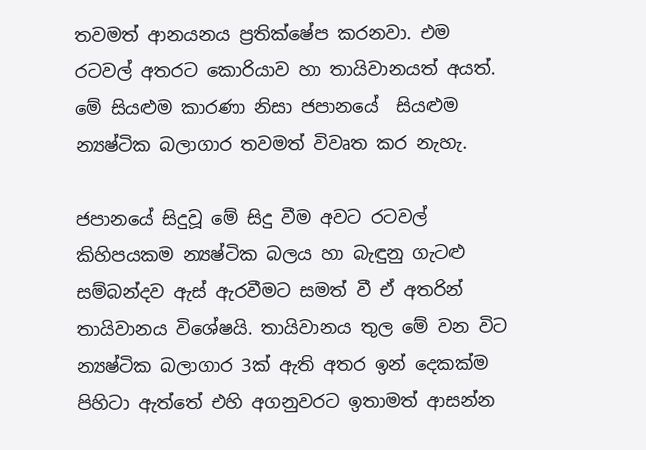තවමත් ආනයනය ප්‍රතික්ෂේප කරනවා. එම රටවල් අතරට කොරියාව හා තායිවානයත් අයත්. මේ සියළුම කාරණා නිසා ජපානයේ  සියළුම න්‍යෂ්ටික බලාගාර තවමත් විවෘත කර නැහැ.

ජපානයේ සිදුවූ මේ සිදු වීම අවට රටවල් කිහිපයකම න්‍යෂ්ටික බලය හා බැඳුනු ගැටළු සම්බන්දව ඇස් ඇරවීමට සමත් වී ඒ අතරින් තායිවානය විශේෂයි. තායිවානය තුල මේ වන විට න්‍යෂ්ටික බලාගාර 3ක් ඇති අතර ඉන් දෙකක්ම පිහිටා ඇත්තේ එහි අගනුවරට ඉතාමත් ආසන්න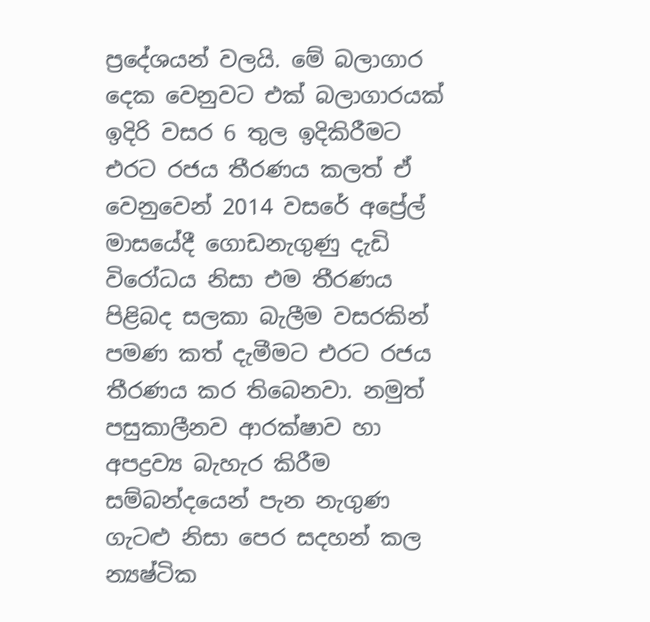ප්‍රදේශයන් වලයි. මේ බලාගාර දෙක වෙනුවට එක් බලාගාරයක් ඉදිරි වසර 6 තුල ඉදිකිරීමට එරට රජය තීරණය කලත් ඒ වෙනුවෙන් 2014 වසරේ අප්‍රේල් මාසයේදී ගොඩනැගුණු දැඩි විරෝධය නිසා එම තීරණය පිළිබද සලකා බැලීම වසරකින් පමණ කත් දැමීමට එරට රජය තීරණය කර තිබෙනවා. නමුත් පසුකාලීනව ආරක්ෂාව හා අපද්‍රව්‍ය බැහැර කිරීම සම්බන්දයෙන් පැන නැගුණ ගැටළු නිසා පෙර සදහන් කල න්‍යෂ්ටික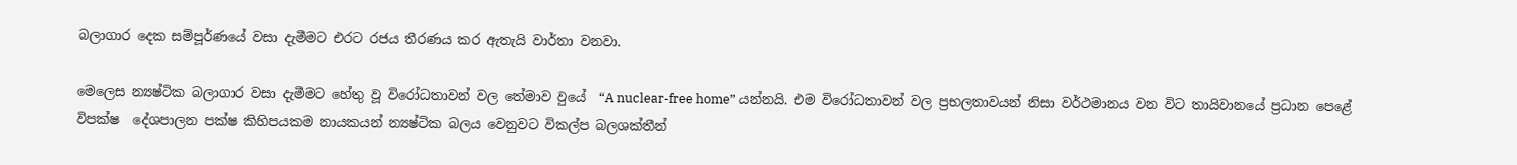බලාගාර දෙක සම්පූර්ණයේ වසා දැමීමට එරට රජය තීරණය කර ඇතැයි වාර්තා වනවා.

මෙලෙස න්‍යෂ්ටික බලාගාර වසා දැමීමට හේතු වූ විරෝධතාවන් වල තේමාව වුයේ  “A nuclear-free home” යන්නයි. එම විරෝධතාවන් වල ප්‍රභලතාවයන් නිසා වර්ථමානය වන විට තායිවානයේ ප්‍රධාන පෙළේ විපක්ෂ  දේශපාලන පක්ෂ කිහිපයකම නායකයන් න්‍යෂ්ටික බලය වෙනුවට විකල්ප බලශක්තීන්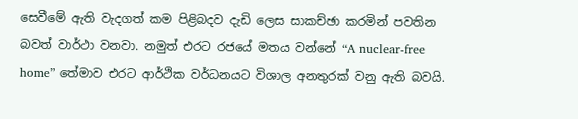සෙවීමේ ඇති වැදගත් කම පිළිබදව දැඩි ලෙස සාකච්ඡා කරමින් පවතින බවත් වාර්ථා වනවා. නමුත් එරට රජයේ මතය වන්නේ “A nuclear-free home” තේමාව එරට ආර්ථික වර්ධනයට විශාල අනතුරක් වනු ඇති බවයි.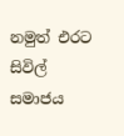නමුත් එරට සිවිල් සමාජය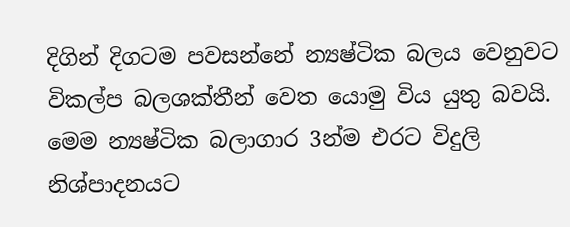දිගින් දිගටම පවසන්නේ න්‍යෂ්ටික බලය වෙනුවට විකල්ප බලශක්තීන් වෙත යොමු විය යුතු බවයි. මෙම න්‍යෂ්ටික බලාගාර 3න්ම එරට විදුලි නිශ්පාදනයට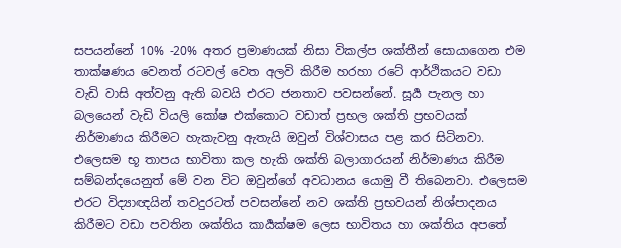සපයන්නේ 10% -20% අතර ප්‍රමාණයක් නිසා විකල්ප ශක්තීන් සොයාගෙන එම තාක්ෂණය වෙනත් රටවල් වෙත අලවි කිරීම හරහා රටේ ආර්ථිකයට වඩා වැඩි වාසි අත්වනු ඇති බවයි එරට ජනතාව පවසන්නේ. සූර්‍ය පැනල හා බලයෙන් වැඩි වියලි කෝෂ එක්කොට වඩාත් ප්‍රභල ශක්ති ප්‍රභවයක් නිර්මාණය කිරීමට හැකැවනු ඇතැයි ඔවුන් විශ්වාසය පළ කර සිටිනවා. එලෙසම භූ තාපය භාවිතා කල හැකි ශක්ති බලාගාරයන් නිර්මාණය කිරීම සම්බන්දයෙනුත් මේ වන විට ඔවුන්ගේ අවධානය යොමු වී තිබෙනවා. එලෙසම එරට විද්‍යාඥයින් තවදුරටත් පවසන්නේ නව ශක්ති ප්‍රභවයන් නිශ්පාදනය කිරීමට වඩා පවතින ශක්තිය කාර්‍යක්ෂම ලෙස භාවිතය හා ශක්තිය අපතේ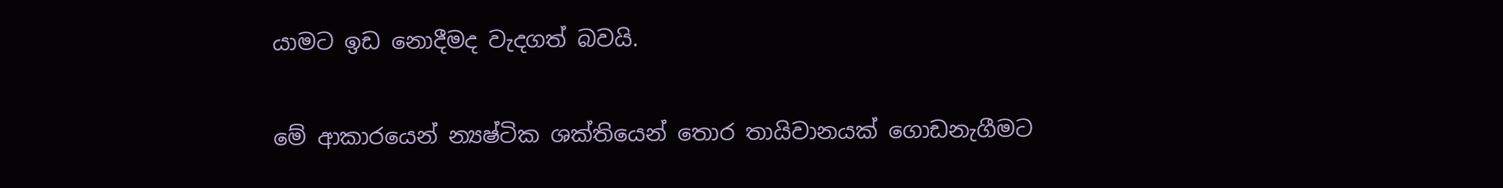යාමට ඉඩ නොදීමද වැදගත් බවයි.

මේ ආකාරයෙන් න්‍යෂ්ටික ශක්තියෙන් තොර තායිවානයක් ගොඩනැගීමට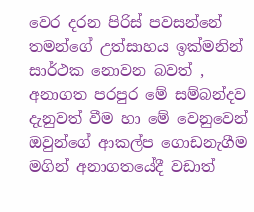වෙර දරන පිරිස් පවසන්නේ තමන්ගේ උත්සාහය ඉක්මනින් සාර්ථක නොවන බවත් , අනාගත පරපුර මේ සම්බන්දව දැනුවත් වීම හා මේ වෙනුවෙන් ඔවුන්ගේ ආකල්ප ගොඩනැගීම මගින් අනාගතයේදී වඩාත්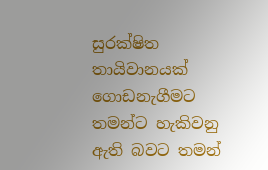සුරක්ෂිත තායිවානයක් ගොඩනැගීමට තමන්ට හැකිවනු ඇති බවට තමන්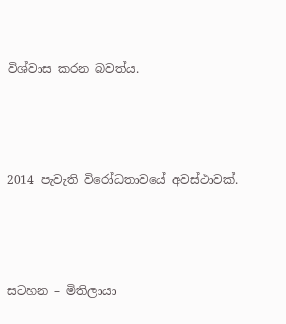විශ්වාස කරන බවත්ය.



2014 පැවැති විරෝධතාවයේ අවස්ථාවක්.



සටහන – මිතිලායා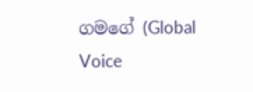ගමගේ (Global Voice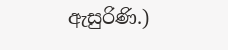ඇසුරිණි.)